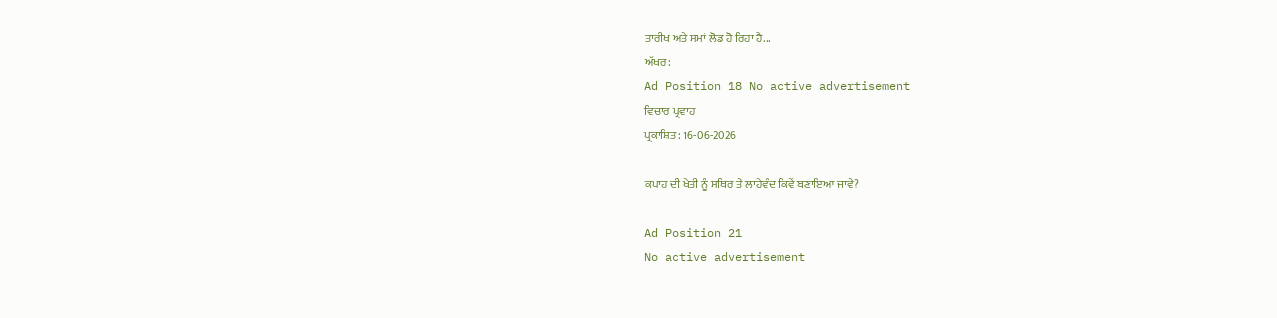ਤਾਰੀਖ ਅਤੇ ਸਮਾਂ ਲੋਡ ਹੋ ਰਿਹਾ ਹੈ...
ਅੱਖਰ:
Ad Position 18 No active advertisement
ਵਿਚਾਰ ਪ੍ਰਵਾਹ
ਪ੍ਰਕਾਸ਼ਿਤ: 16-06-2026

ਕਪਾਹ ਦੀ ਖੇਤੀ ਨੂੰ ਸਥਿਰ ਤੇ ਲਾਹੇਵੰਦ ਕਿਵੇਂ ਬਣਾਇਆ ਜਾਵੇ?

Ad Position 21
No active advertisement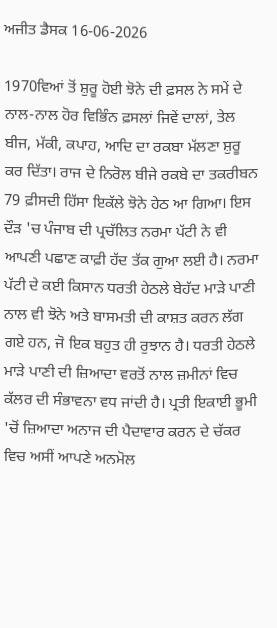ਅਜੀਤ ਡੈਸਕ 16-06-2026

1970ਵਿਆਂ ਤੋਂ ਸ਼ੁਰੂ ਹੋਈ ਝੋਨੇ ਦੀ ਫ਼ਸਲ ਨੇ ਸਮੇਂ ਦੇ ਨਾਲ-ਨਾਲ ਹੋਰ ਵਿਭਿੰਨ ਫ਼ਸਲਾਂ ਜਿਵੇਂ ਦਾਲਾਂ, ਤੇਲ ਬੀਜ, ਮੱਕੀ, ਕਪਾਹ, ਆਦਿ ਦਾ ਰਕਬਾ ਮੱਲਣਾ ਸ਼ੁਰੂ ਕਰ ਦਿੱਤਾ। ਰਾਜ ਦੇ ਨਿਰੋਲ ਬੀਜੇ ਰਕਬੇ ਦਾ ਤਕਰੀਬਨ 79 ਫ਼ੀਸਦੀ ਹਿੱਸਾ ਇਕੱਲੇ ਝੋਨੇ ਹੇਠ ਆ ਗਿਆ। ਇਸ ਦੌੜ 'ਚ ਪੰਜਾਬ ਦੀ ਪ੍ਰਚੱਲਿਤ ਨਰਮਾ ਪੱਟੀ ਨੇ ਵੀ ਆਪਣੀ ਪਛਾਣ ਕਾਫ਼ੀ ਹੱਦ ਤੱਕ ਗੁਆ ਲਈ ਹੈ। ਨਰਮਾ ਪੱਟੀ ਦੇ ਕਈ ਕਿਸਾਨ ਧਰਤੀ ਹੇਠਲੇ ਬੇਹੱਦ ਮਾੜੇ ਪਾਣੀ ਨਾਲ ਵੀ ਝੋਨੇ ਅਤੇ ਬਾਸਮਤੀ ਦੀ ਕਾਸ਼ਤ ਕਰਨ ਲੱਗ ਗਏ ਹਨ, ਜੋ ਇਕ ਬਹੁਤ ਹੀ ਰੁਝਾਨ ਹੈ। ਧਰਤੀ ਹੇਠਲੇ ਮਾੜੇ ਪਾਣੀ ਦੀ ਜ਼ਿਆਦਾ ਵਰਤੋਂ ਨਾਲ ਜ਼ਮੀਨਾਂ ਵਿਚ ਕੱਲਰ ਦੀ ਸੰਭਾਵਨਾ ਵਧ ਜਾਂਦੀ ਹੈ। ਪ੍ਰਤੀ ਇਕਾਈ ਭੂਮੀ 'ਚੋਂ ਜ਼ਿਆਦਾ ਅਨਾਜ ਦੀ ਪੈਦਾਵਾਰ ਕਰਨ ਦੇ ਚੱਕਰ ਵਿਚ ਅਸੀਂ ਆਪਣੇ ਅਨਮੋਲ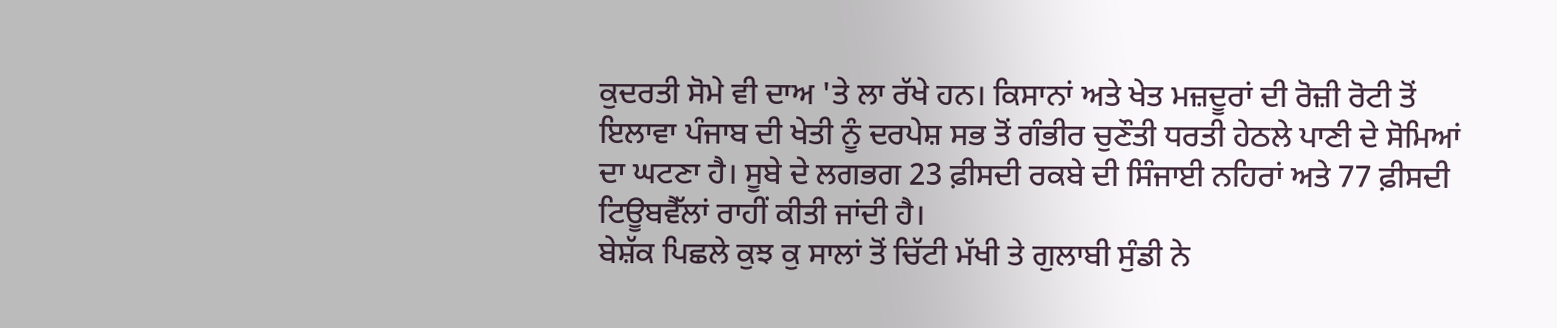ਕੁਦਰਤੀ ਸੋਮੇ ਵੀ ਦਾਅ 'ਤੇ ਲਾ ਰੱਖੇ ਹਨ। ਕਿਸਾਨਾਂ ਅਤੇ ਖੇਤ ਮਜ਼ਦੂਰਾਂ ਦੀ ਰੋਜ਼ੀ ਰੋਟੀ ਤੋਂ ਇਲਾਵਾ ਪੰਜਾਬ ਦੀ ਖੇਤੀ ਨੂੰ ਦਰਪੇਸ਼ ਸਭ ਤੋਂ ਗੰਭੀਰ ਚੁਣੌਤੀ ਧਰਤੀ ਹੇਠਲੇ ਪਾਣੀ ਦੇ ਸੋਮਿਆਂ ਦਾ ਘਟਣਾ ਹੈ। ਸੂਬੇ ਦੇ ਲਗਭਗ 23 ਫ਼ੀਸਦੀ ਰਕਬੇ ਦੀ ਸਿੰਜਾਈ ਨਹਿਰਾਂ ਅਤੇ 77 ਫ਼ੀਸਦੀ ਟਿਊਬਵੈੱਲਾਂ ਰਾਹੀਂ ਕੀਤੀ ਜਾਂਦੀ ਹੈ।
ਬੇਸ਼ੱਕ ਪਿਛਲੇ ਕੁਝ ਕੁ ਸਾਲਾਂ ਤੋਂ ਚਿੱਟੀ ਮੱਖੀ ਤੇ ਗੁਲਾਬੀ ਸੁੰਡੀ ਨੇ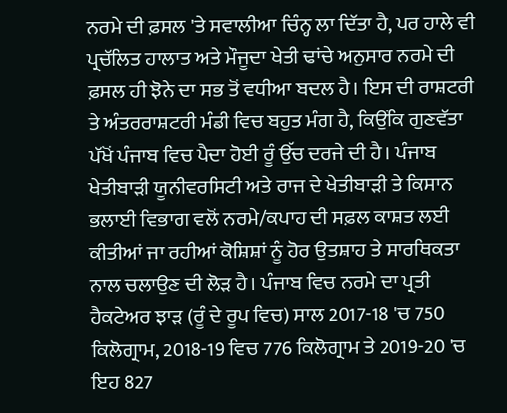ਨਰਮੇ ਦੀ ਫ਼ਸਲ 'ਤੇ ਸਵਾਲੀਆ ਚਿੰਨ੍ਹ ਲਾ ਦਿੱਤਾ ਹੈ, ਪਰ ਹਾਲੇ ਵੀ ਪ੍ਰਚੱਲਿਤ ਹਾਲਾਤ ਅਤੇ ਮੌਜੂਦਾ ਖੇਤੀ ਢਾਂਚੇ ਅਨੁਸਾਰ ਨਰਮੇ ਦੀ ਫ਼ਸਲ ਹੀ ਝੋਨੇ ਦਾ ਸਭ ਤੋਂ ਵਧੀਆ ਬਦਲ ਹੈ। ਇਸ ਦੀ ਰਾਸ਼ਟਰੀ ਤੇ ਅੰਤਰਰਾਸ਼ਟਰੀ ਮੰਡੀ ਵਿਚ ਬਹੁਤ ਮੰਗ ਹੈ, ਕਿਉਂਕਿ ਗੁਣਵੱਤਾ ਪੱਖੋਂ ਪੰਜਾਬ ਵਿਚ ਪੈਦਾ ਹੋਈ ਰੂੰ ਉੱਚ ਦਰਜੇ ਦੀ ਹੈ। ਪੰਜਾਬ ਖੇਤੀਬਾੜੀ ਯੂਨੀਵਰਸਿਟੀ ਅਤੇ ਰਾਜ ਦੇ ਖੇਤੀਬਾੜੀ ਤੇ ਕਿਸਾਨ ਭਲਾਈ ਵਿਭਾਗ ਵਲੋਂ ਨਰਮੇ/ਕਪਾਹ ਦੀ ਸਫ਼ਲ ਕਾਸ਼ਤ ਲਈ ਕੀਤੀਆਂ ਜਾ ਰਹੀਆਂ ਕੋਸ਼ਿਸ਼ਾਂ ਨੂੰ ਹੋਰ ਉਤਸ਼ਾਹ ਤੇ ਸਾਰਥਿਕਤਾ ਨਾਲ ਚਲਾਉਣ ਦੀ ਲੋੜ ਹੈ। ਪੰਜਾਬ ਵਿਚ ਨਰਮੇ ਦਾ ਪ੍ਰਤੀ ਹੈਕਟੇਅਰ ਝਾੜ (ਰੂੰ ਦੇ ਰੂਪ ਵਿਚ) ਸਾਲ 2017-18 'ਚ 750 ਕਿਲੋਗ੍ਰਾਮ, 2018-19 ਵਿਚ 776 ਕਿਲੋਗ੍ਰਾਮ ਤੇ 2019-20 'ਚ ਇਹ 827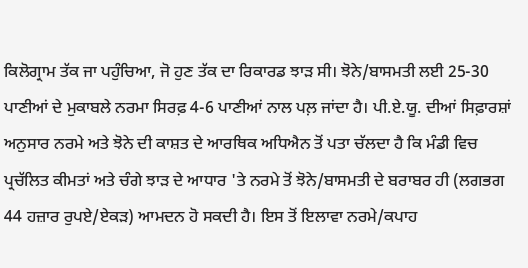ਕਿਲੋਗ੍ਰਾਮ ਤੱਕ ਜਾ ਪਹੁੰਚਿਆ, ਜੋ ਹੁਣ ਤੱਕ ਦਾ ਰਿਕਾਰਡ ਝਾੜ ਸੀ। ਝੋਨੇ/ਬਾਸਮਤੀ ਲਈ 25-30 ਪਾਣੀਆਂ ਦੇ ਮੁਕਾਬਲੇ ਨਰਮਾ ਸਿਰਫ਼ 4-6 ਪਾਣੀਆਂ ਨਾਲ ਪਲ਼ ਜਾਂਦਾ ਹੈ। ਪੀ.ਏ.ਯੂ. ਦੀਆਂ ਸਿਫ਼ਾਰਸ਼ਾਂ ਅਨੁਸਾਰ ਨਰਮੇ ਅਤੇ ਝੋਨੇ ਦੀ ਕਾਸ਼ਤ ਦੇ ਆਰਥਿਕ ਅਧਿਐਨ ਤੋਂ ਪਤਾ ਚੱਲਦਾ ਹੈ ਕਿ ਮੰਡੀ ਵਿਚ ਪ੍ਰਚੱਲਿਤ ਕੀਮਤਾਂ ਅਤੇ ਚੰਗੇ ਝਾੜ ਦੇ ਆਧਾਰ 'ਤੇ ਨਰਮੇ ਤੋਂ ਝੋਨੇ/ਬਾਸਮਤੀ ਦੇ ਬਰਾਬਰ ਹੀ (ਲਗਭਗ 44 ਹਜ਼ਾਰ ਰੁਪਏ/ਏਕੜ) ਆਮਦਨ ਹੋ ਸਕਦੀ ਹੈ। ਇਸ ਤੋਂ ਇਲਾਵਾ ਨਰਮੇ/ਕਪਾਹ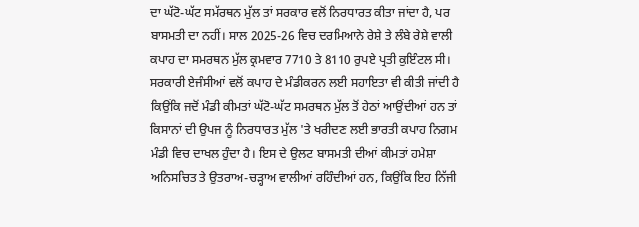ਦਾ ਘੱਟੋ-ਘੱਟ ਸਮੱਰਥਨ ਮੁੱਲ ਤਾਂ ਸਰਕਾਰ ਵਲੋਂ ਨਿਰਧਾਰਤ ਕੀਤਾ ਜਾਂਦਾ ਹੈ, ਪਰ ਬਾਸਮਤੀ ਦਾ ਨਹੀਂ। ਸਾਲ 2025-26 ਵਿਚ ਦਰਮਿਆਨੇ ਰੇਸ਼ੇ ਤੇ ਲੰਬੇ ਰੇਸ਼ੇ ਵਾਲੀ ਕਪਾਹ ਦਾ ਸਮਰਥਨ ਮੁੱਲ ਕ੍ਰਮਵਾਰ 7710 ਤੇ 8110 ਰੁਪਏ ਪ੍ਰਤੀ ਕੁਇੰਟਲ ਸੀ। ਸਰਕਾਰੀ ਏਜੰਸੀਆਂ ਵਲੋਂ ਕਪਾਹ ਦੇ ਮੰਡੀਕਰਨ ਲਈ ਸਹਾਇਤਾ ਵੀ ਕੀਤੀ ਜਾਂਦੀ ਹੈ ਕਿਉਂਕਿ ਜਦੋਂ ਮੰਡੀ ਕੀਮਤਾਂ ਘੱਟੋ-ਘੱਟ ਸਮਰਥਨ ਮੁੱਲ ਤੋਂ ਹੇਠਾਂ ਆਉਂਦੀਆਂ ਹਨ ਤਾਂ ਕਿਸਾਨਾਂ ਦੀ ਉਪਜ ਨੂੰ ਨਿਰਧਾਰਤ ਮੁੱਲ 'ਤੇ ਖਰੀਦਣ ਲਈ ਭਾਰਤੀ ਕਪਾਹ ਨਿਗਮ ਮੰਡੀ ਵਿਚ ਦਾਖਲ ਹੁੰਦਾ ਹੈ। ਇਸ ਦੇ ਉਲਟ ਬਾਸਮਤੀ ਦੀਆਂ ਕੀਮਤਾਂ ਹਮੇਸ਼ਾ ਅਨਿਸਚਿਤ ਤੇ ਉਤਰਾਅ-ਚੜ੍ਹਾਅ ਵਾਲੀਆਂ ਰਹਿੰਦੀਆਂ ਹਨ, ਕਿਉਂਕਿ ਇਹ ਨਿੱਜੀ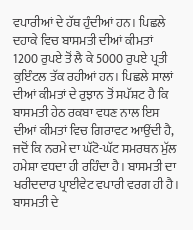ਵਪਾਰੀਆਂ ਦੇ ਹੱਥ ਹੁੰਦੀਆਂ ਹਨ। ਪਿਛਲੇ ਦਹਾਕੇ ਵਿਚ ਬਾਸਮਤੀ ਦੀਆਂ ਕੀਮਤਾਂ 1200 ਰੁਪਏ ਤੋਂ ਲੈ ਕੇ 5000 ਰੁਪਏ ਪ੍ਰਤੀ ਕੁਇੰਟਲ ਤੱਕ ਰਹੀਆਂ ਹਨ। ਪਿਛਲੇ ਸਾਲਾਂ ਦੀਆਂ ਕੀਮਤਾਂ ਦੇ ਰੁਝਾਨ ਤੋਂ ਸਪੱਸ਼ਟ ਹੈ ਕਿ ਬਾਸਮਤੀ ਹੇਠ ਰਕਬਾ ਵਧਣ ਨਾਲ ਇਸ ਦੀਆਂ ਕੀਮਤਾਂ ਵਿਚ ਗਿਰਾਵਟ ਆਉਂਦੀ ਹੈ, ਜਦੋਂ ਕਿ ਨਰਮੇ ਦਾ ਘੱਟੋ-ਘੱਟ ਸਮਰਥਨ ਮੁੱਲ ਹਮੇਸ਼ਾ ਵਧਦਾ ਹੀ ਰਹਿੰਦਾ ਹੈ। ਬਾਸਮਤੀ ਦਾ ਖਰੀਦਦਾਰ ਪ੍ਰਾਈਵੇਟ ਵਪਾਰੀ ਵਰਗ ਹੀ ਹੈ। ਬਾਸਮਤੀ ਦੇ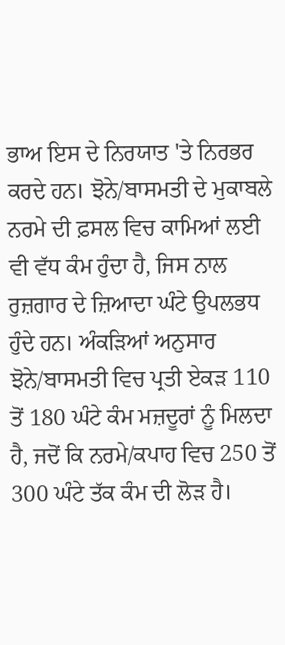ਭਾਅ ਇਸ ਦੇ ਨਿਰਯਾਤ 'ਤੇ ਨਿਰਭਰ ਕਰਦੇ ਹਨ। ਝੋਨੇ/ਬਾਸਮਤੀ ਦੇ ਮੁਕਾਬਲੇ ਨਰਮੇ ਦੀ ਫ਼ਸਲ ਵਿਚ ਕਾਮਿਆਂ ਲਈ ਵੀ ਵੱਧ ਕੰਮ ਹੁੰਦਾ ਹੈ, ਜਿਸ ਨਾਲ ਰੁਜ਼ਗਾਰ ਦੇ ਜ਼ਿਆਦਾ ਘੰਟੇ ਉਪਲਭਧ ਹੁੰਦੇ ਹਨ। ਅੰਕੜਿਆਂ ਅਨੁਸਾਰ ਝੋਨੇ/ਬਾਸਮਤੀ ਵਿਚ ਪ੍ਰਤੀ ਏਕੜ 110 ਤੋਂ 180 ਘੰਟੇ ਕੰਮ ਮਜ਼ਦੂਰਾਂ ਨੂੰ ਮਿਲਦਾ ਹੈ, ਜਦੋਂ ਕਿ ਨਰਮੇ/ਕਪਾਹ ਵਿਚ 250 ਤੋਂ 300 ਘੰਟੇ ਤੱਕ ਕੰਮ ਦੀ ਲੋੜ ਹੈ।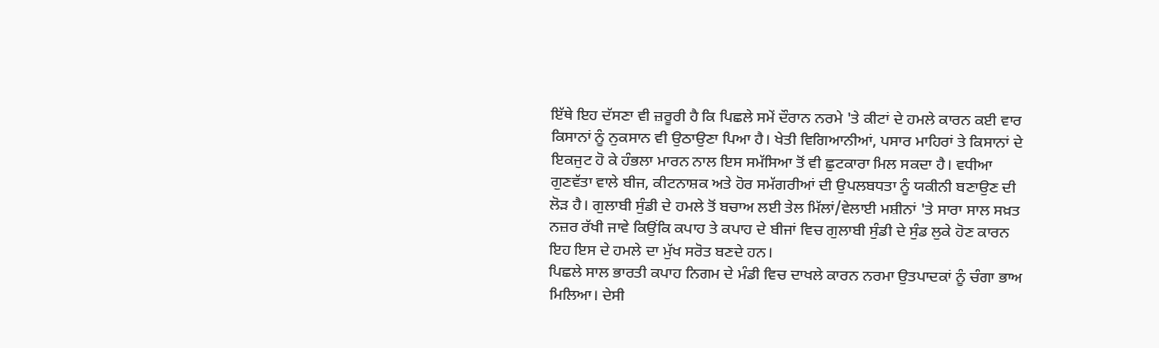ਇੱਥੇ ਇਹ ਦੱਸਣਾ ਵੀ ਜ਼ਰੂਰੀ ਹੈ ਕਿ ਪਿਛਲੇ ਸਮੇਂ ਦੌਰਾਨ ਨਰਮੇ 'ਤੇ ਕੀਟਾਂ ਦੇ ਹਮਲੇ ਕਾਰਨ ਕਈ ਵਾਰ ਕਿਸਾਨਾਂ ਨੂੰ ਨੁਕਸਾਨ ਵੀ ਉਠਾਉਣਾ ਪਿਆ ਹੈ। ਖੇਤੀ ਵਿਗਿਆਨੀਆਂ, ਪਸਾਰ ਮਾਹਿਰਾਂ ਤੇ ਕਿਸਾਨਾਂ ਦੇ ਇਕਜੁਟ ਹੋ ਕੇ ਹੰਭਲਾ ਮਾਰਨ ਨਾਲ ਇਸ ਸਮੱਸਿਆ ਤੋਂ ਵੀ ਛੁਟਕਾਰਾ ਮਿਲ ਸਕਦਾ ਹੈ। ਵਧੀਆ ਗੁਣਵੱਤਾ ਵਾਲੇ ਬੀਜ, ਕੀਟਨਾਸ਼ਕ ਅਤੇ ਹੋਰ ਸਮੱਗਰੀਆਂ ਦੀ ਉਪਲਬਧਤਾ ਨੂੰ ਯਕੀਨੀ ਬਣਾਉਣ ਦੀ ਲੋੜ ਹੈ। ਗੁਲਾਬੀ ਸੁੰਡੀ ਦੇ ਹਮਲੇ ਤੋਂ ਬਚਾਅ ਲਈ ਤੇਲ ਮਿੱਲਾਂ/ਵੇਲਾਈ ਮਸ਼ੀਨਾਂ 'ਤੇ ਸਾਰਾ ਸਾਲ ਸਖ਼ਤ ਨਜ਼ਰ ਰੱਖੀ ਜਾਵੇ ਕਿਉਂਕਿ ਕਪਾਹ ਤੇ ਕਪਾਹ ਦੇ ਬੀਜਾਂ ਵਿਚ ਗੁਲਾਬੀ ਸੁੰਡੀ ਦੇ ਸੁੰਡ ਲੁਕੇ ਹੋਣ ਕਾਰਨ ਇਹ ਇਸ ਦੇ ਹਮਲੇ ਦਾ ਮੁੱਖ ਸਰੋਤ ਬਣਦੇ ਹਨ।
ਪਿਛਲੇ ਸਾਲ ਭਾਰਤੀ ਕਪਾਹ ਨਿਗਮ ਦੇ ਮੰਡੀ ਵਿਚ ਦਾਖਲੇ ਕਾਰਨ ਨਰਮਾ ਉਤਪਾਦਕਾਂ ਨੂੰ ਚੰਗਾ ਭਾਅ ਮਿਲਿਆ। ਦੇਸੀ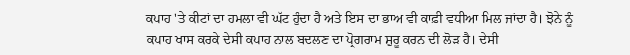ਕਪਾਹ 'ਤੇ ਕੀਟਾਂ ਦਾ ਹਮਲਾ ਵੀ ਘੱਟ ਹੁੰਦਾ ਹੈ ਅਤੇ ਇਸ ਦਾ ਭਾਅ ਵੀ ਕਾਫ਼ੀ ਵਧੀਆ ਮਿਲ ਜਾਂਦਾ ਹੈ। ਝੋਨੇ ਨੂੰ ਕਪਾਹ ਖਾਸ ਕਰਕੇ ਦੇਸੀ ਕਪਾਹ ਨਾਲ ਬਦਲਣ ਦਾ ਪ੍ਰੋਗਰਾਮ ਸ਼ੁਰੂ ਕਰਨ ਦੀ ਲੋੜ ਹੈ। ਦੇਸੀ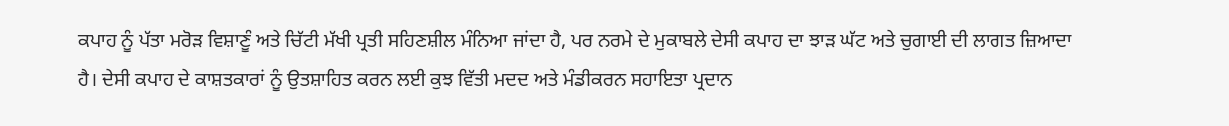ਕਪਾਹ ਨੂੰ ਪੱਤਾ ਮਰੋੜ ਵਿਸ਼ਾਣੂੰ ਅਤੇ ਚਿੱਟੀ ਮੱਖੀ ਪ੍ਰਤੀ ਸਹਿਣਸ਼ੀਲ ਮੰਨਿਆ ਜਾਂਦਾ ਹੈ, ਪਰ ਨਰਮੇ ਦੇ ਮੁਕਾਬਲੇ ਦੇਸੀ ਕਪਾਹ ਦਾ ਝਾੜ ਘੱਟ ਅਤੇ ਚੁਗਾਈ ਦੀ ਲਾਗਤ ਜ਼ਿਆਦਾ ਹੈ। ਦੇਸੀ ਕਪਾਹ ਦੇ ਕਾਸ਼ਤਕਾਰਾਂ ਨੂੰ ਉਤਸ਼ਾਹਿਤ ਕਰਨ ਲਈ ਕੁਝ ਵਿੱਤੀ ਮਦਦ ਅਤੇ ਮੰਡੀਕਰਨ ਸਹਾਇਤਾ ਪ੍ਰਦਾਨ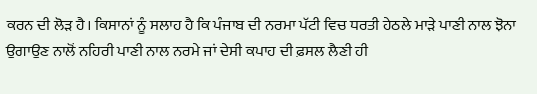ਕਰਨ ਦੀ ਲੋੜ ਹੈ। ਕਿਸਾਨਾਂ ਨੂੰ ਸਲਾਹ ਹੈ ਕਿ ਪੰਜਾਬ ਦੀ ਨਰਮਾ ਪੱਟੀ ਵਿਚ ਧਰਤੀ ਹੇਠਲੇ ਮਾੜੇ ਪਾਣੀ ਨਾਲ ਝੋਨਾ ਉਗਾਉਣ ਨਾਲੋਂ ਨਹਿਰੀ ਪਾਣੀ ਨਾਲ ਨਰਮੇ ਜਾਂ ਦੇਸੀ ਕਪਾਹ ਦੀ ਫ਼ਸਲ ਲੈਣੀ ਹੀ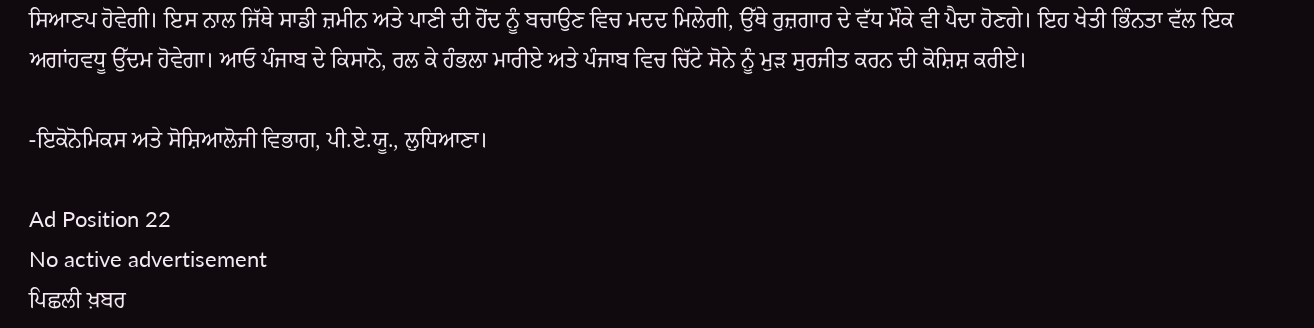ਸਿਆਣਪ ਹੋਵੇਗੀ। ਇਸ ਨਾਲ ਜਿੱਥੇ ਸਾਡੀ ਜ਼ਮੀਨ ਅਤੇ ਪਾਣੀ ਦੀ ਹੋਂਦ ਨੂੰ ਬਚਾਉਣ ਵਿਚ ਮਦਦ ਮਿਲੇਗੀ, ਉੱਥੇ ਰੁਜ਼ਗਾਰ ਦੇ ਵੱਧ ਮੌਕੇ ਵੀ ਪੈਦਾ ਹੋਣਗੇ। ਇਹ ਖੇਤੀ ਭਿੰਨਤਾ ਵੱਲ ਇਕ ਅਗਾਂਹਵਧੂ ਉੱਦਮ ਹੋਵੇਗਾ। ਆਓ ਪੰਜਾਬ ਦੇ ਕਿਸਾਨੋ, ਰਲ ਕੇ ਹੰਭਲਾ ਮਾਰੀਏ ਅਤੇ ਪੰਜਾਬ ਵਿਚ ਚਿੱਟੇ ਸੋਨੇ ਨੂੰ ਮੁੜ ਸੁਰਜੀਤ ਕਰਨ ਦੀ ਕੋਸ਼ਿਸ਼ ਕਰੀਏ।

-ਇਕੋਨੋਮਿਕਸ ਅਤੇ ਸੋਸ਼ਿਆਲੋਜੀ ਵਿਭਾਗ, ਪੀ.ਏ.ਯੂ., ਲੁਧਿਆਣਾ।

Ad Position 22
No active advertisement
ਪਿਛਲੀ ਖ਼ਬਰ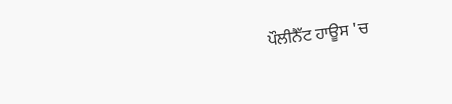ਪੌਲੀਨੈੱਟ ਹਾਊਸ 'ਚ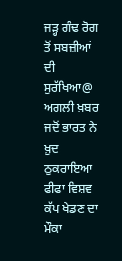ਜੜ੍ਹ ਗੰਢ ਰੋਗ ਤੋਂ ਸਬਜ਼ੀਆਂ ਦੀ ਸੁਰੱਖਿਆ@ ਅਗਲੀ ਖ਼ਬਰ ਜਦੋਂ ਭਾਰਤ ਨੇ ਖ਼ੁਦ ਠੁਕਰਾਇਆ ਫੀਫਾ ਵਿਸ਼ਵ ਕੱਪ ਖੇਡਣ ਦਾ ਮੌਕਾ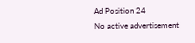Ad Position 24
No active advertisement